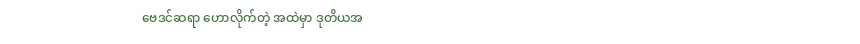ဗေဒင်ဆရာ ဟောလိုက်တဲ့ အထဲမှာ ဒုတိယအ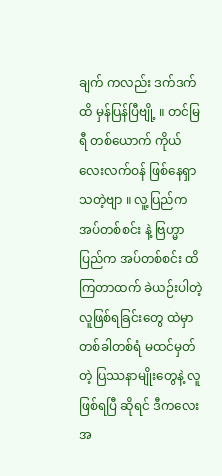ချက် ကလည်း ဒက်ဒက်ထိ မှန်ပြန်ပြီဗျို့ ။ တင်မြရီ တစ်ယောက် ကိုယ်လေးလက်ဝန် ဖြစ်နေရှာသတဲ့ဗျာ ။ လူ့ပြည်က အပ်တစ်စင်း နဲ့ ဗြဟ္မာပြည်က အပ်တစ်စင်း ထိကြတာထက် ခဲယဉ်းပါတဲ့ လူဖြစ်ရခြင်းတွေ ထဲမှာ တစ်ခါတစ်ရံ မထင်မှတ်တဲ့ ပြဿနာမျိုးတွေနဲ့ လူဖြစ်ရပြီ ဆိုရင် ဒီကလေးအ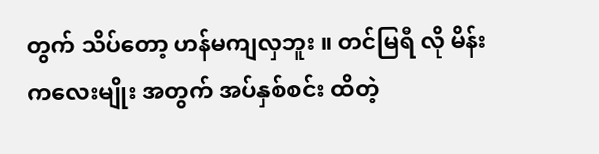တွက် သိပ်တော့ ဟန်မကျလှဘူး ။ တင်မြရီ လို မိန်းကလေးမျိုး အတွက် အပ်နှစ်စင်း ထိတဲ့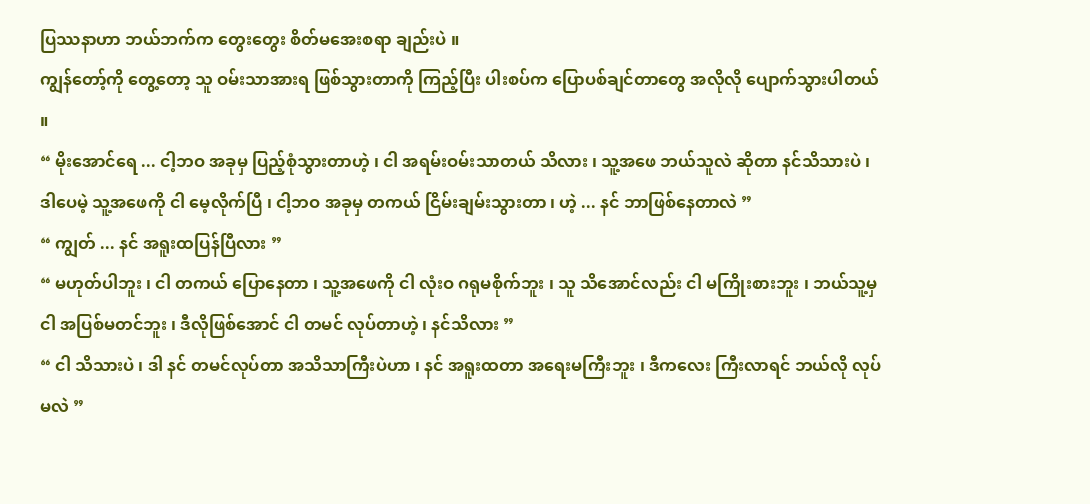ပြဿနာဟာ ဘယ်ဘက်က တွေးတွေး စိတ်မအေးစရာ ချည်းပဲ ။
ကျွန်တော့်ကို တွေ့တော့ သူ ဝမ်းသာအားရ ဖြစ်သွားတာကို ကြည့်ပြီး ပါးစပ်က ပြောပစ်ချင်တာတွေ အလိုလို ပျောက်သွားပါတယ် ။
“ မိုးအောင်ရေ ... ငါ့ဘဝ အခုမှ ပြည့်စုံသွားတာဟဲ့ ၊ ငါ အရမ်းဝမ်းသာတယ် သိလား ၊ သူ့အဖေ ဘယ်သူလဲ ဆိုတာ နင်သိသားပဲ ၊ ဒါပေမဲ့ သူ့အဖေကို ငါ မေ့လိုက်ပြီ ၊ ငါ့ဘဝ အခုမှ တကယ် ငြိမ်းချမ်းသွားတာ ၊ ဟဲ့ ... နင် ဘာဖြစ်နေတာလဲ ”
“ ကျွတ် ... နင် အရူးထပြန်ပြီလား ”
“ မဟုတ်ပါဘူး ၊ ငါ တကယ် ပြောနေတာ ၊ သူ့အဖေကို ငါ လုံးဝ ဂရုမစိုက်ဘူး ၊ သူ သိအောင်လည်း ငါ မကြိုးစားဘူး ၊ ဘယ်သူ့မှ ငါ အပြစ်မတင်ဘူး ၊ ဒီလိုဖြစ်အောင် ငါ တမင် လုပ်တာဟဲ့ ၊ နင်သိလား ”
“ ငါ သိသားပဲ ၊ ဒါ နင် တမင်လုပ်တာ အသိသာကြီးပဲဟာ ၊ နင် အရူးထတာ အရေးမကြီးဘူး ၊ ဒီကလေး ကြီးလာရင် ဘယ်လို လုပ်မလဲ ”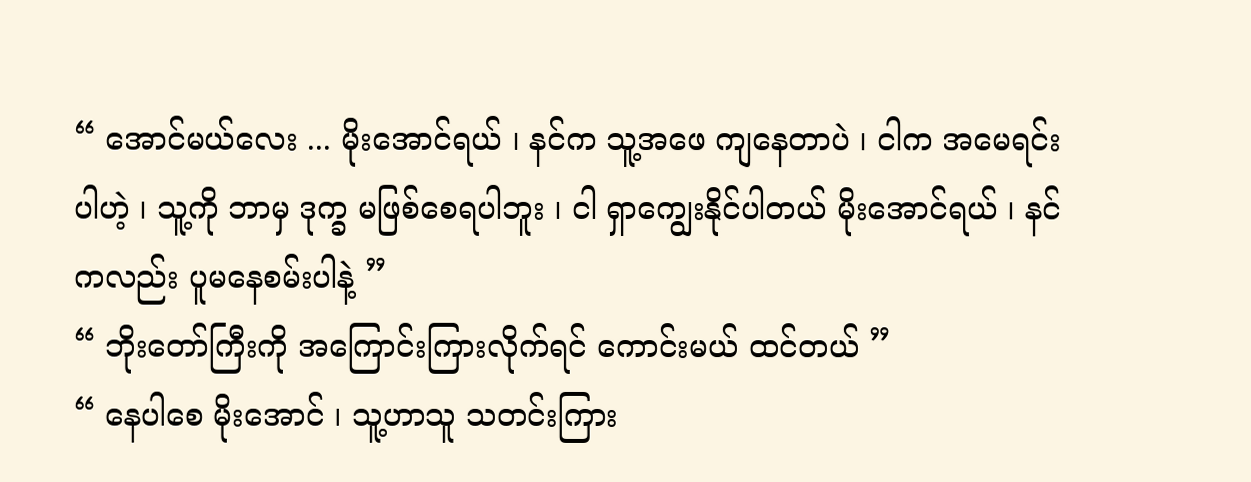“ အောင်မယ်လေး ... မိုးအောင်ရယ် ၊ နင်က သူ့အဖေ ကျနေတာပဲ ၊ ငါက အမေရင်းပါဟဲ့ ၊ သူ့ကို ဘာမှ ဒုက္ခ မဖြစ်စေရပါဘူး ၊ ငါ ရှာကျွေးနိုင်ပါတယ် မိုးအောင်ရယ် ၊ နင် ကလည်း ပူမနေစမ်းပါနဲ့ ”
“ ဘိုးတော်ကြီးကို အကြောင်းကြားလိုက်ရင် ကောင်းမယ် ထင်တယ် ”
“ နေပါစေ မိုးအောင် ၊ သူ့ဟာသူ သတင်းကြား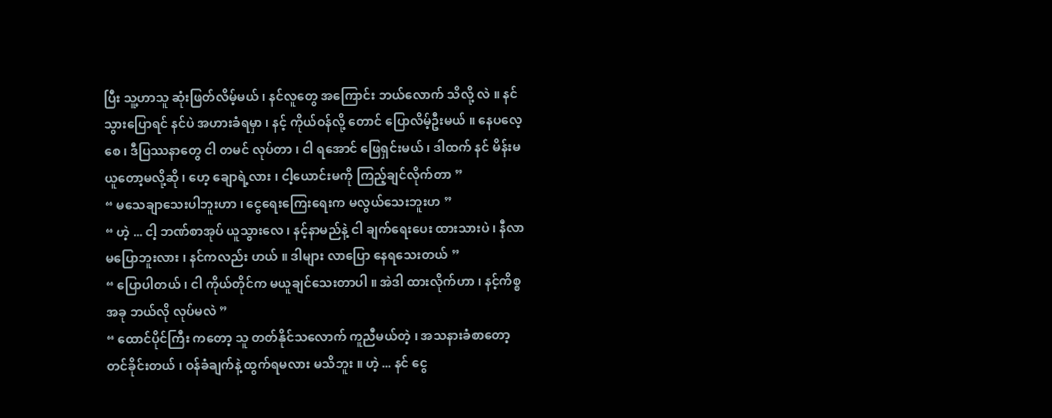ပြီး သူ့ဟာသူ ဆုံးဖြတ်လိမ့်မယ် ၊ နင်လူတွေ အကြောင်း ဘယ်လောက် သိလို့ လဲ ။ နင် သွားပြောရင် နင်ပဲ အဟားခံရမှာ ၊ နင့် ကိုယ်ဝန်လို့ တောင် ပြောလိမ့်ဦးမယ် ။ နေပလေ့စေ ၊ ဒီပြဿနာတွေ ငါ တမင် လုပ်တာ ၊ ငါ ရအောင် ဖြေရှင်းမယ် ၊ ဒါထက် နင် မိန်းမယူတော့မလို့ဆို ၊ ဟေ့ ချောရဲ့လား ၊ ငါ့ယောင်းမကို ကြည့်ချင်လိုက်တာ ”
“ မသေချာသေးပါဘူးဟာ ၊ ငွေရေးကြေးရေးက မလွယ်သေးဘူးဟ ”
“ ဟဲ့ ... ငါ့ ဘဏ်စာအုပ် ယူသွားလေ ၊ နင့်နာမည်နဲ့ ငါ ချက်ရေးပေး ထားသားပဲ ၊ နီလာ မပြောဘူးလား ၊ နင်ကလည်း ဟယ် ။ ဒါများ လာပြော နေရသေးတယ် ”
“ ပြောပါတယ် ၊ ငါ ကိုယ်တိုင်က မယူချင်သေးတာပါ ။ အဲဒါ ထားလိုက်ဟာ ၊ နင့်ကိစ္စအခု ဘယ်လို လုပ်မလဲ ”
“ ထောင်ပိုင်ကြီး ကတော့ သူ တတ်နိုင်သလောက် ကူညီမယ်တဲ့ ၊ အသနားခံစာတော့ တင်ခိုင်းတယ် ၊ ဝန်ခံချက်နဲ့ ထွက်ရမလား မသိဘူး ။ ဟဲ့ ... နင် ငွေ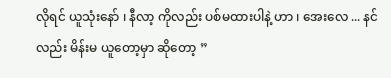လိုရင် ယူသုံးနော် ၊ နီလာ့ ကိုလည်း ပစ်မထားပါနဲ့ ဟာ ၊ အေးလေ ... နင်လည်း မိန်းမ ယူတော့မှာ ဆိုတော့ ”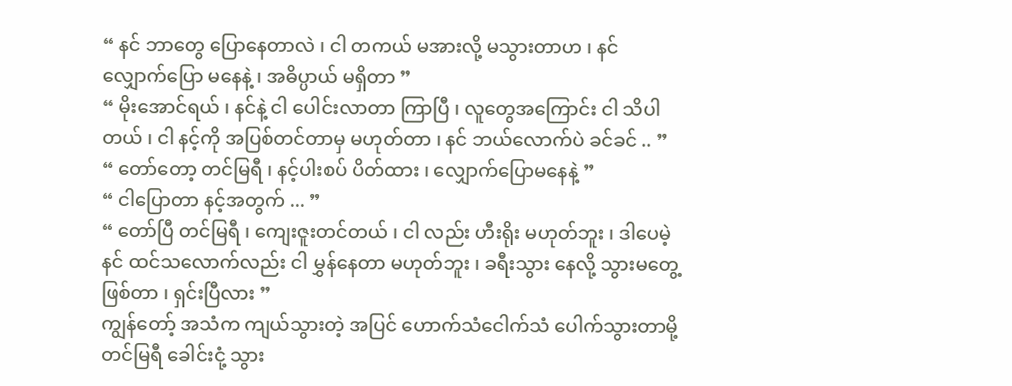“ နင် ဘာတွေ ပြောနေတာလဲ ၊ ငါ တကယ် မအားလို့ မသွားတာဟ ၊ နင် လျှောက်ပြော မနေနဲ့ ၊ အဓိပ္ပာယ် မရှိတာ ”
“ မိုးအောင်ရယ် ၊ နင်နဲ့ ငါ ပေါင်းလာတာ ကြာပြီ ၊ လူတွေအကြောင်း ငါ သိပါတယ် ၊ ငါ နင့်ကို အပြစ်တင်တာမှ မဟုတ်တာ ၊ နင် ဘယ်လောက်ပဲ ခင်ခင် .. ”
“ တော်တော့ တင်မြရီ ၊ နင့်ပါးစပ် ပိတ်ထား ၊ လျှောက်ပြောမနေနဲ့ ”
“ ငါပြောတာ နင့်အတွက် ... ”
“ တော်ပြီ တင်မြရီ ၊ ကျေးဇူးတင်တယ် ၊ ငါ လည်း ဟီးရိုး မဟုတ်ဘူး ၊ ဒါပေမဲ့ နင် ထင်သလောက်လည်း ငါ မွှန်နေတာ မဟုတ်ဘူး ၊ ခရီးသွား နေလို့ သွားမတွေ့ဖြစ်တာ ၊ ရှင်းပြီလား ”
ကျွန်တော့် အသံက ကျယ်သွားတဲ့ အပြင် ဟောက်သံငေါက်သံ ပေါက်သွားတာမို့ တင်မြရီ ခေါင်းငုံ့ သွား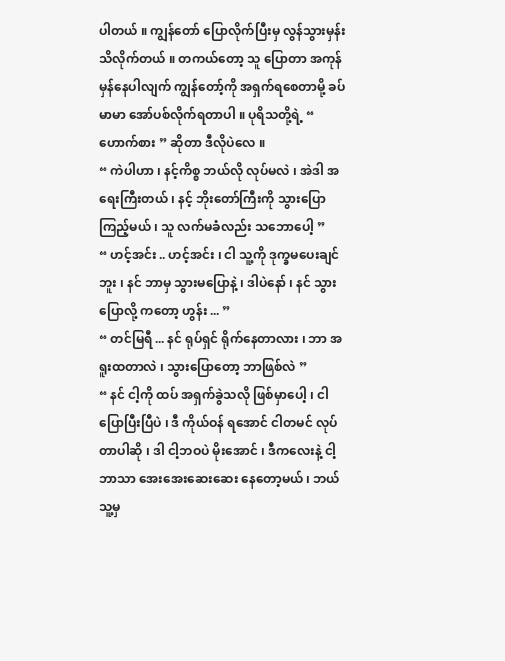ပါတယ် ။ ကျွန်တော် ပြောလိုက်ပြီးမှ လွန်သွားမှန်း သိလိုက်တယ် ။ တကယ်တော့ သူ ပြောတာ အကုန် မှန်နေပါလျက် ကျွန်တော့်ကို အရှက်ရစေတာမို့ ခပ်မာမာ အော်ပစ်လိုက်ရတာပါ ။ ပုရိသတို့ရဲ့ “ ဟောက်စား ” ဆိုတာ ဒီလိုပဲလေ ။
“ ကဲပါဟာ ၊ နင့်ကိစ္စ ဘယ်လို လုပ်မလဲ ၊ အဲဒါ အရေးကြီးတယ် ၊ နင့် ဘိုးတော်ကြီးကို သွားပြောကြည့်မယ် ၊ သူ လက်မခံလည်း သဘောပေါ့ ”
“ ဟင့်အင်း .. ဟင့်အင်း ၊ ငါ သူ့ကို ဒုက္ခမပေးချင်ဘူး ၊ နင် ဘာမှ သွားမပြောနဲ့ ၊ ဒါပဲနော် ၊ နင် သွားပြောလို့ ကတော့ ဟွန်း ... ”
“ တင်မြရီ ... နင် ရုပ်ရှင် ရိုက်နေတာလား ၊ ဘာ အရူးထတာလဲ ၊ သွားပြောတော့ ဘာဖြစ်လဲ ”
“ နင် ငါ့ကို ထပ် အရှက်ခွဲသလို ဖြစ်မှာပေါ့ ၊ ငါ ပြောပြီးပြီပဲ ၊ ဒီ ကိုယ်ဝန် ရအောင် ငါတမင် လုပ်တာပါဆို ၊ ဒါ ငါ့ဘဝပဲ မိုးအောင် ၊ ဒီကလေးနဲ့ ငါ့ ဘာသာ အေးအေးဆေးဆေး နေတော့မယ် ၊ ဘယ်သူ့မှ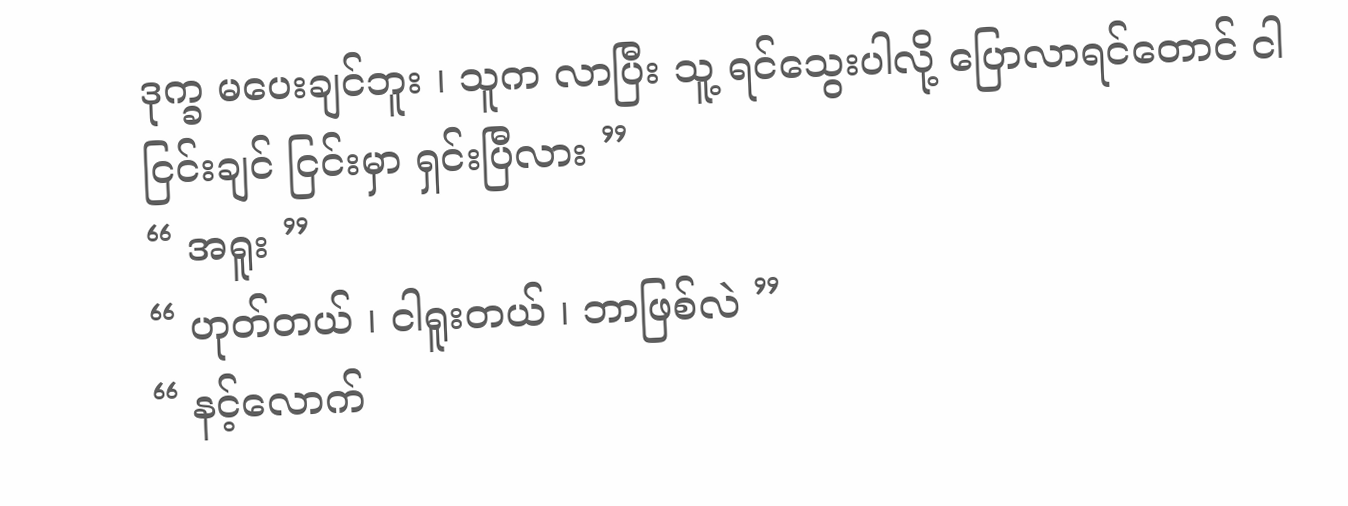ဒုက္ခ မပေးချင်ဘူး ၊ သူက လာပြီး သူ့ ရင်သွေးပါလို့ ပြောလာရင်တောင် ငါ ငြင်းချင် ငြင်းမှာ ရှင်းပြီလား ”
“ အရူး ”
“ ဟုတ်တယ် ၊ ငါရူးတယ် ၊ ဘာဖြစ်လဲ ”
“ နင့်လောက်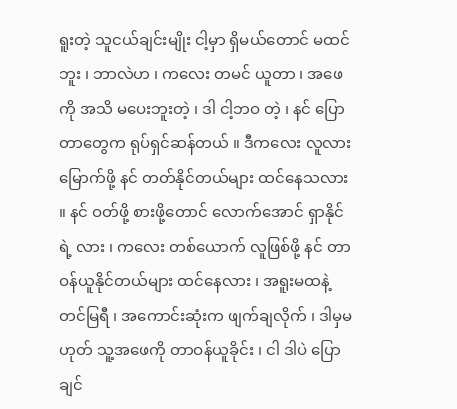ရူးတဲ့ သူငယ်ချင်းမျိုး ငါ့မှာ ရှိမယ်တောင် မထင်ဘူး ၊ ဘာလဲဟ ၊ ကလေး တမင် ယူတာ ၊ အဖေကို အသိ မပေးဘူးတဲ့ ၊ ဒါ ငါ့ဘဝ တဲ့ ၊ နင် ပြောတာတွေက ရုပ်ရှင်ဆန်တယ် ။ ဒီကလေး လူလားမြောက်ဖို့ နင် တတ်နိုင်တယ်များ ထင်နေသလား ။ နင် ဝတ်ဖို့ စားဖို့တောင် လောက်အောင် ရှာနိုင်ရဲ့ လား ၊ ကလေး တစ်ယောက် လူဖြစ်ဖို့ နင် တာဝန်ယူနိုင်တယ်များ ထင်နေလား ၊ အရူးမထနဲ့ တင်မြရီ ၊ အကောင်းဆုံးက ဖျက်ချလိုက် ၊ ဒါမှမဟုတ် သူ့အဖေကို တာဝန်ယူခိုင်း ၊ ငါ ဒါပဲ ပြောချင်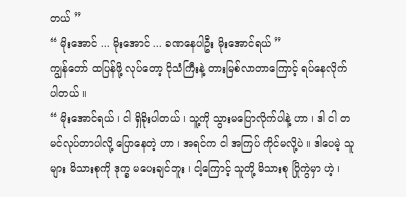တယ် ”
“ မိုးအောင် ... မိုးအောင် ... ခဏနေပါဦး မိုးအောင်ရယ် ”
ကျွန်တော် ထပြန်ဖို့ လုပ်တော့ ငိုသံကြီးနဲ့ တားမြစ်လာတာကြောင့် ရပ်နေလိုက်ပါတယ် ။
“ မိုးအောင်ရယ် ၊ ငါ ရှိခိုးပါတယ် ၊ သူ့ကို သွားမပြောလိုက်ပါနဲ့ ဟာ ၊ ဒါ ငါ တမင်လုပ်တာပါလို့ ပြောနေတဲ့ ဟာ ၊ အရင်က ငါ အကြပ် ကိုင်မလို့ပဲ ။ ဒါပေမဲ့ သူများ မိသားစုကို ဒုက္ခ မပေးချင်ဘူး ၊ ငါ့ကြောင့် သူတို့ မိသားစု ပြိုကွဲမှာ ဟဲ့ ၊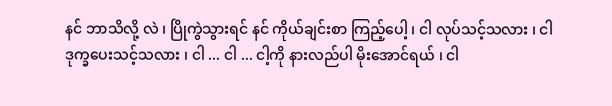နင် ဘာသိလို့ လဲ ၊ ပြိုကွဲသွားရင် နင် ကိုယ်ချင်းစာ ကြည့်ပေါ့ ၊ ငါ လုပ်သင့်သလား ၊ ငါ ဒုက္ခပေးသင့်သလား ၊ ငါ ... ငါ ... ငါ့ကို နားလည်ပါ မိုးအောင်ရယ် ၊ ငါ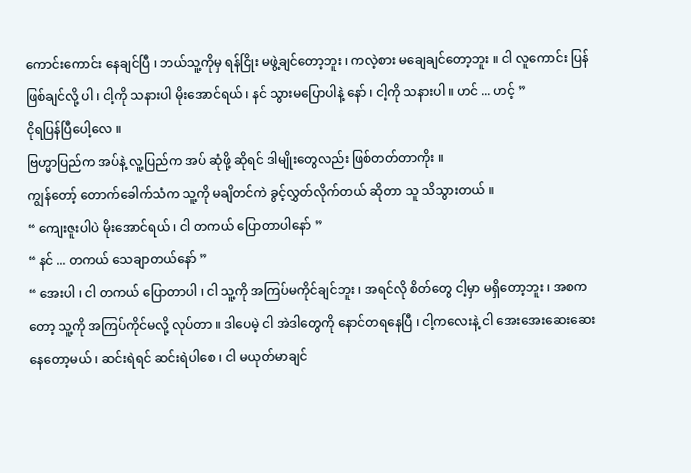ကောင်းကောင်း နေချင်ပြီ ၊ ဘယ်သူ့ကိုမှ ရန်ငြိုး မဖွဲ့ချင်တော့ဘူး ၊ ကလဲ့စား မချေချင်တော့ဘူး ။ ငါ လူကောင်း ပြန်ဖြစ်ချင်လို့ ပါ ၊ ငါ့ကို သနားပါ မိုးအောင်ရယ် ၊ နင် သွားမပြောပါနဲ့ နော် ၊ ငါ့ကို သနားပါ ။ ဟင် ... ဟင့် ”
ငိုရပြန်ပြီပေါ့လေ ။
ဗြဟ္မာပြည်က အပ်နဲ့ လူ့ပြည်က အပ် ဆုံဖို့ ဆိုရင် ဒါမျိုးတွေလည်း ဖြစ်တတ်တာကိုး ။
ကျွန်တော့် တောက်ခေါက်သံက သူ့ကို မချိတင်ကဲ ခွင့်လွှတ်လိုက်တယ် ဆိုတာ သူ သိသွားတယ် ။
“ ကျေးဇူးပါပဲ မိုးအောင်ရယ် ၊ ငါ တကယ် ပြောတာပါနော် ”
“ နင် ... တကယ် သေချာတယ်နော် ”
“ အေးပါ ၊ ငါ တကယ် ပြောတာပါ ၊ ငါ သူ့ကို အကြပ်မကိုင်ချင်ဘူး ၊ အရင်လို စိတ်တွေ ငါ့မှာ မရှိတော့ဘူး ၊ အစကတော့ သူ့ကို အကြပ်ကိုင်မလို့ လုပ်တာ ။ ဒါပေမဲ့ ငါ အဲဒါတွေကို နောင်တရနေပြီ ၊ ငါ့ကလေးနဲ့ ငါ အေးအေးဆေးဆေး နေတော့မယ် ၊ ဆင်းရဲရင် ဆင်းရဲပါစေ ၊ ငါ မယုတ်မာချင်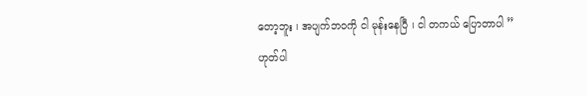တော့ဘူး ၊ အပျက်ဘဝကို ငါ မုန်းနေပြီ ၊ ငါ တကယ် ပြောတာပါ ”
ဟုတ်ပါ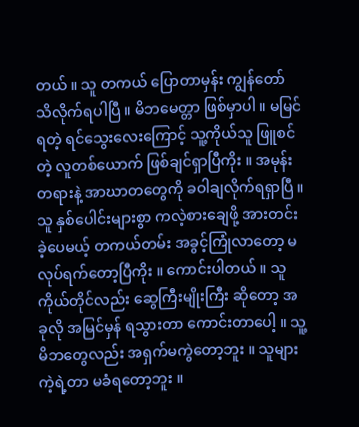တယ် ။ သူ တကယ် ပြောတာမှန်း ကျွန်တော် သိလိုက်ရပါပြီ ။ မိဘမေတ္တာ ဖြစ်မှာပါ ။ မမြင်ရတဲ့ ရင်သွေးလေးကြောင့် သူ့ကိုယ်သူ ဖြူစင်တဲ့ လူတစ်ယောက် ဖြစ်ချင်ရှာပြီကိုး ။ အမုန်းတရားနဲ့ အာဃာတတွေကို ခဝါချလိုက်ရရှာပြီ ။ သူ နှစ်ပေါင်းများစွာ ကလဲ့စားချေဖို့ အားတင်းခဲ့ပေမယ့် တကယ်တမ်း အခွင့်ကြုံလာတော့ မလုပ်ရက်တော့ပြီကိုး ။ ကောင်းပါတယ် ။ သူ ကိုယ်တိုင်လည်း ဆွေကြီးမျိုးကြီး ဆိုတော့ အခုလို အမြင်မှန် ရသွားတာ ကောင်းတာပေါ့ ။ သူ့မိဘတွေလည်း အရှက်မကွဲတော့ဘူး ။ သူများ ကဲ့ရဲ့တာ မခံရတော့ဘူး ။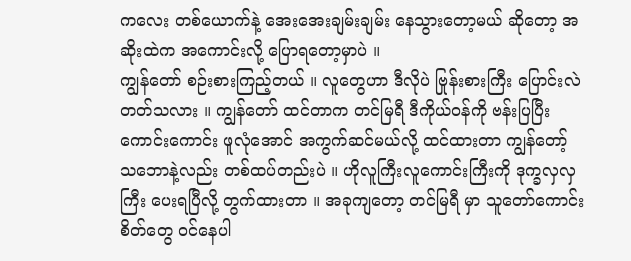ကလေး တစ်ယောက်နဲ့ အေးအေးချမ်းချမ်း နေသွားတော့မယ် ဆိုတော့ အဆိုးထဲက အကောင်းလို့ ပြောရတော့မှာပဲ ။
ကျွန်တော် စဉ်းစားကြည့်တယ် ။ လူတွေဟာ ဒီလိုပဲ ဗြုန်းစားကြီး ပြောင်းလဲတတ်သလား ။ ကျွန်တော် ထင်တာက တင်မြရီ ဒီကိုယ်ဝန်ကို ဗန်းပြပြီး ကောင်းကောင်း ဖူလုံအောင် အကွက်ဆင်မယ်လို့ ထင်ထားတာ ကျွန်တော့် သဘောနဲ့လည်း တစ်ထပ်တည်းပဲ ။ ဟိုလူကြီးလူကောင်းကြီးကို ဒုက္ခလှလှကြီး ပေးရပြီလို့ တွက်ထားတာ ။ အခုကျတော့ တင်မြရီ မှာ သူတော်ကောင်း စိတ်တွေ ဝင်နေပါ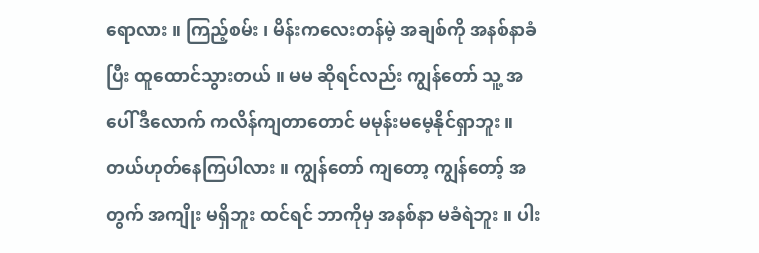ရောလား ။ ကြည့်စမ်း ၊ မိန်းကလေးတန်မဲ့ အချစ်ကို အနစ်နာခံပြီး ထူထောင်သွားတယ် ။ မမ ဆိုရင်လည်း ကျွန်တော် သူ့ အပေါ် ဒီလောက် ကလိန်ကျတာတောင် မမုန်းမမေ့နိုင်ရှာဘူး ။ တယ်ဟုတ်နေကြပါလား ။ ကျွန်တော် ကျတော့ ကျွန်တော့် အတွက် အကျိုး မရှိဘူး ထင်ရင် ဘာကိုမှ အနစ်နာ မခံရဲဘူး ။ ပါး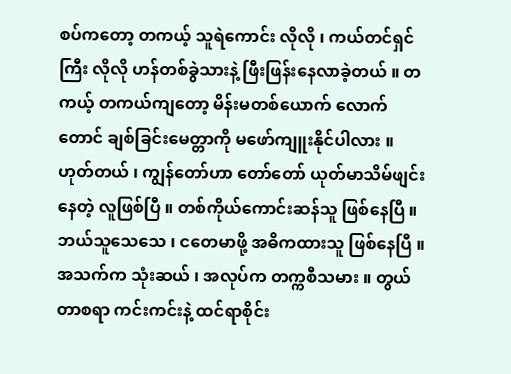စပ်ကတော့ တကယ့် သူရဲကောင်း လိုလို ၊ ကယ်တင်ရှင်ကြီး လိုလို ဟန်တစ်ခွဲသားနဲ့ ဖြီးဖြန်းနေလာခဲ့တယ် ။ တကယ့် တကယ်ကျတော့ မိန်းမတစ်ယောက် လောက်တောင် ချစ်ခြင်းမေတ္တာကို မဖော်ကျူးနိုင်ပါလား ။ ဟုတ်တယ် ၊ ကျွန်တော်ဟာ တော်တော် ယုတ်မာသိမ်ဖျင်းနေတဲ့ လူဖြစ်ပြီ ။ တစ်ကိုယ်ကောင်းဆန်သူ ဖြစ်နေပြီ ။ ဘယ်သူသေသေ ၊ ငတေမာဖို့ အဓိကထားသူ ဖြစ်နေပြီ ။
အသက်က သုံးဆယ် ၊ အလုပ်က တက္ကစီသမား ။ တွယ်တာစရာ ကင်းကင်းနဲ့ ထင်ရာစိုင်း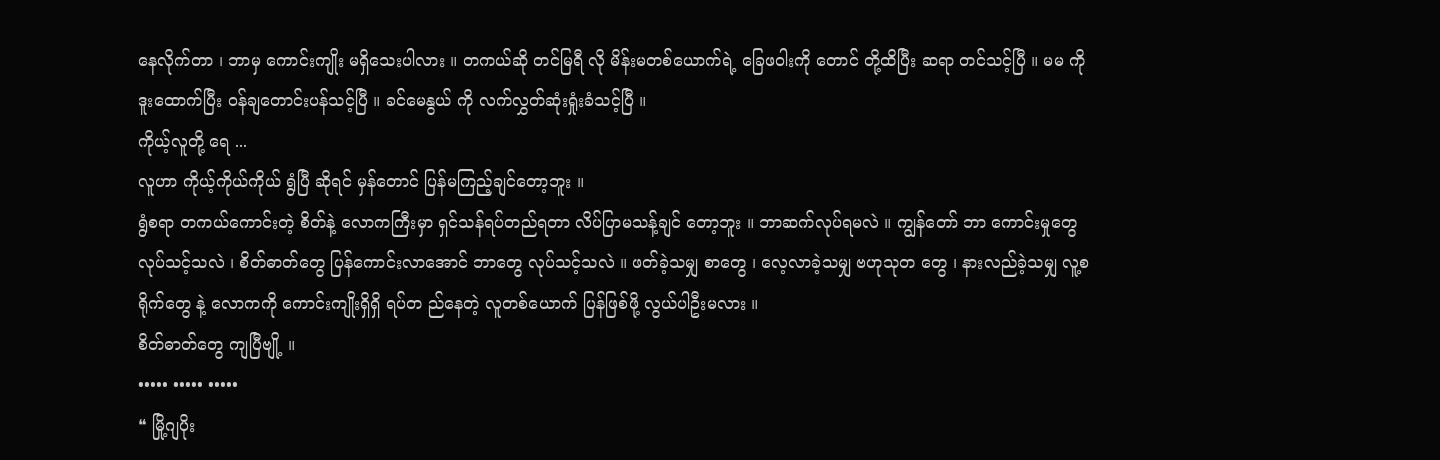နေလိုက်တာ ၊ ဘာမှ ကောင်းကျိုး မရှိသေးပါလား ။ တကယ်ဆို တင်မြရီ လို မိန်းမတစ်ယောက်ရဲ့ ခြေဖဝါးကို တောင် တို့ထိပြီး ဆရာ တင်သင့်ပြီ ။ မမ ကို ဒူးထောက်ပြီး ဝန်ချတောင်းပန်သင့်ပြီ ။ ခင်မေနွယ် ကို လက်လွှတ်ဆုံးရှုံးခံသင့်ပြီ ။
ကိုယ့်လူတို့ ရေ ...
လူဟာ ကိုယ့်ကိုယ်ကိုယ် ရွံပြီ ဆိုရင် မှန်တောင် ပြန်မကြည့်ချင်တော့ဘူး ။
ရွံစရာ တကယ်ကောင်းတဲ့ စိတ်နဲ့ လောကကြီးမှာ ရှင်သန်ရပ်တည်ရတာ လိပ်ပြာမသန့်ချင် တော့ဘူး ။ ဘာဆက်လုပ်ရမလဲ ။ ကျွန်တော် ဘာ ကောင်းမှုတွေ လုပ်သင့်သလဲ ၊ စိတ်ဓာတ်တွေ ပြန်ကောင်းလာအောင် ဘာတွေ လုပ်သင့်သလဲ ။ ဖတ်ခဲ့သမျှ စာတွေ ၊ လေ့လာခဲ့သမျှ ဗဟုသုတ တွေ ၊ နားလည်ခဲ့သမျှ လူ့စရိုက်တွေ နဲ့ လောကကို ကောင်းကျိုးရှိရှိ ရပ်တ ည်နေတဲ့ လူတစ်ယောက် ပြန်ဖြစ်ဖို့ လွယ်ပါဦးမလား ။
စိတ်ဓာတ်တွေ ကျပြီဗျို့ ။
••••• ••••• •••••
❝ မြို့ဂျပိုး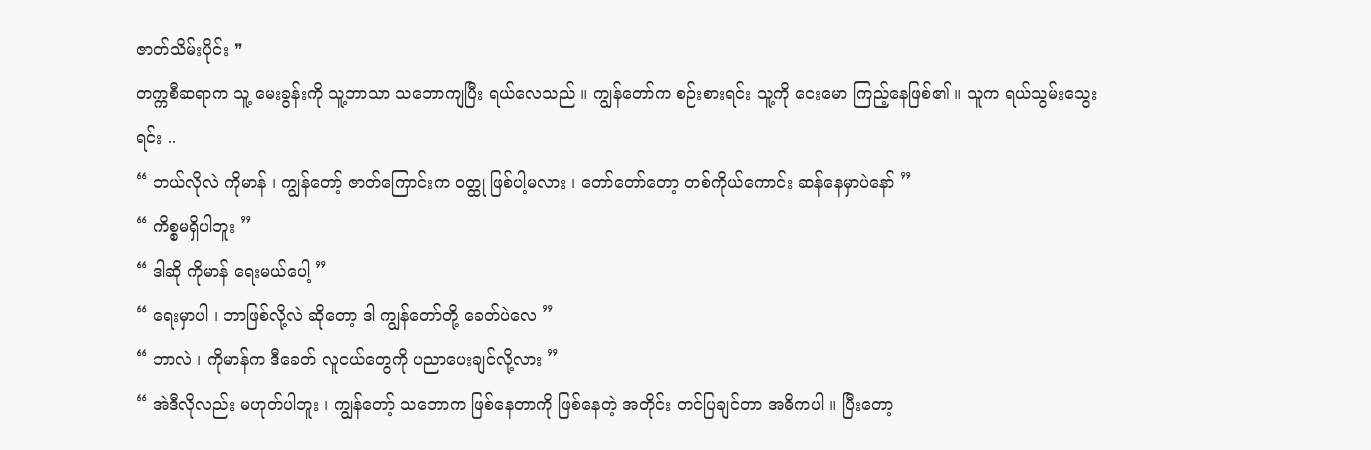ဇာတ်သိမ်းပိုင်း ❞
တက္ကစီဆရာက သူ့ မေးခွန်းကို သူ့ဘာသာ သဘောကျပြီး ရယ်လေသည် ။ ကျွန်တော်က စဉ်းစားရင်း သူ့ကို ငေးမော ကြည့်နေဖြစ်၏ ။ သူက ရယ်သွမ်းသွေးရင်း ..
“ ဘယ်လိုလဲ ကိုမာန် ၊ ကျွန်တော့် ဇာတ်ကြောင်းက ဝတ္ထု ဖြစ်ပါ့မလား ၊ တော်တော်တော့ တစ်ကိုယ်ကောင်း ဆန်နေမှာပဲနော် ”
“ ကိစ္စမရှိပါဘူး ”
“ ဒါဆို ကိုမာန် ရေးမယ်ပေါ့ ”
“ ရေးမှာပါ ၊ ဘာဖြစ်လို့လဲ ဆိုတော့ ဒါ ကျွန်တော်တို့ ခေတ်ပဲလေ ”
“ ဘာလဲ ၊ ကိုမာန်က ဒီခေတ် လူငယ်တွေကို ပညာပေးချင်လို့လား ”
“ အဲဒီလိုလည်း မဟုတ်ပါဘူး ၊ ကျွန်တော့် သဘောက ဖြစ်နေတာကို ဖြစ်နေတဲ့ အတိုင်း တင်ပြချင်တာ အဓိကပါ ။ ပြီးတော့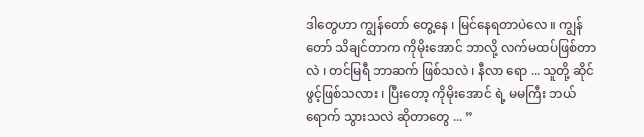ဒါတွေဟာ ကျွန်တော် တွေ့နေ ၊ မြင်နေရတာပဲလေ ။ ကျွန်တော် သိချင်တာက ကိုမိုးအောင် ဘာလို့ လက်မထပ်ဖြစ်တာလဲ ၊ တင်မြရီ ဘာဆက် ဖြစ်သလဲ ၊ နီလာ ရော ... သူတို့ ဆိုင်ဖွင့်ဖြစ်သလား ၊ ပြီးတော့ ကိုမိုးအောင် ရဲ့ မမကြီး ဘယ်ရောက် သွားသလဲ ဆိုတာတွေ ... ”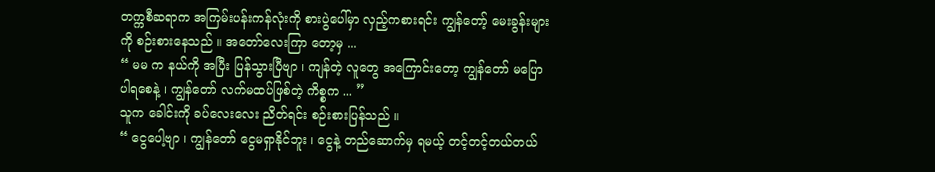တက္ကစီဆရာက အကြမ်းပန်းကန်လုံးကို စားပွဲပေါ်မှာ လှည့်ကစားရင်း ကျွန်တော့် မေးခွန်းများကို စဉ်းစားနေသည် ။ အတော်လေးကြာ တော့မှ ...
“ မမ က နယ်ကို အပြီး ပြန်သွားပြီဗျာ ၊ ကျန်တဲ့ လူတွေ အကြောင်းတော့ ကျွန်တော် မပြောပါရစေနဲ့ ၊ ကျွန်တော် လက်မထပ်ဖြစ်တဲ့ ကိစ္စက ... ”
သူက ခေါင်းကို ခပ်လေးလေး ညိတ်ရင်း စဉ်းစားပြန်သည် ။
“ ငွေပေါ့ဗျာ ၊ ကျွန်တော် ငွေမရှာနိုင်ဘူး ၊ ငွေနဲ့ တည်ဆောက်မှ ရမယ့် တင့်တင့်တယ်တယ်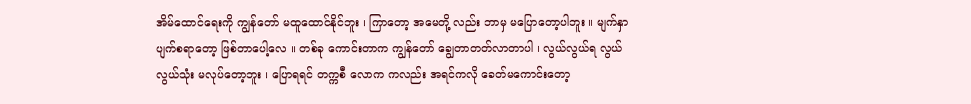အိမ်ထောင်ရေးကို ကျွန်တော် မထူထောင်နိုင်ဘူး ၊ ကြာတော့ အမေတို့ လည်း ဘာမှ မပြောတော့ပါဘူး ။ မျက်နှာပျက်စရာတော့ ဖြစ်တာပေါ့လေ ။ တစ်ခု ကောင်းတာက ကျွန်တော် ချွေတာတတ်လာတာပါ ၊ လွယ်လွယ်ရ လွယ်လွယ်သုံး မလုပ်တော့ဘူး ၊ ပြောရရင် တက္ကစီ လောက ကလည်း အရင်ကလို ခေတ်မကောင်းတော့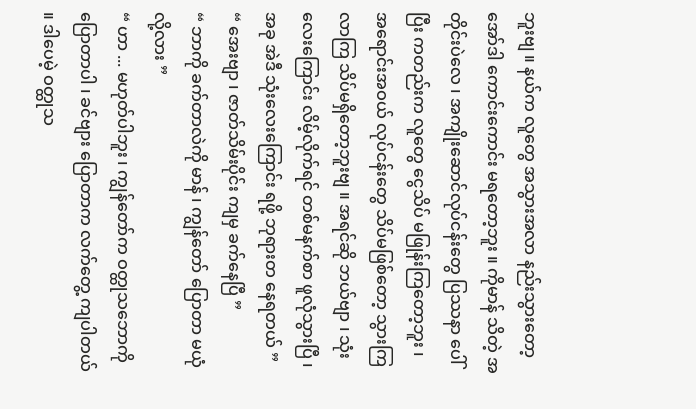ဘူးဗျ ။ နယ်က လူတွေ အသွားအလာ နည်းသွားတော့ အော်ဒါ ကောင်းကောင်း မရတော့ဘူး ။ ကိုမာန် သိတဲ့ အတိုင်းပဲလေ ၊ အကျိုးဆောင်လုပ်ငန်းတွေ ပြဿနာ ပေါ်ပြီး ကတည်းက လူတွေ ငွေသိပ် မဖြုန်းကြတော့ဘူး ၊ အရောင်းအဝယ် လုပ်ငန်းတွေ သိပ်မဖြစ်တော့ သွားကြလာကြ သိပ်မရှိတော့ဘူးဗျ ။ အရင်ဆို ဘယ်ဗျာ ၊ သုံးလေးကြောင်း လိမ့်လိုက်ရင် တစ်မနက်စာ ဖူလုံသွားပြီ ၊ အခု အဲဒီ သုံးလေးကြောင်း ရဖို့ ဘုရားတ နေရတယ် ”
“ အေးဗျာ ၊ ဇာတ်သိမ်းပိုင်း ကျမှ ခက်နေပြီ ”
“ ဘာကို ခက်တာလဲကို မာန် ၊ ကျွန်တော် ပြောတာ မယုံလို့လား ”
“ ဟာ ... မဟုတ်ပါဘူး ၊ ကျွန်တော်က ဝတ္ထုသဘောကို ပြောတာပါ ၊ ခင်ဗျား ပြောတာက လက်တွေ့ ကျပါတယ် ။ ဒါပေမဲ့ ဝတ္ထုသ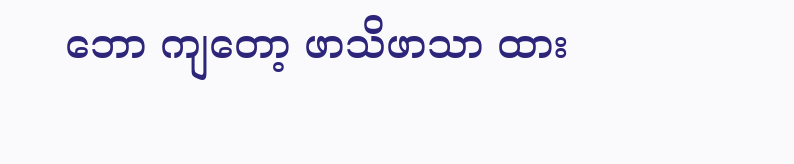ဘော ကျတော့ ဖာသိဖာသာ ထား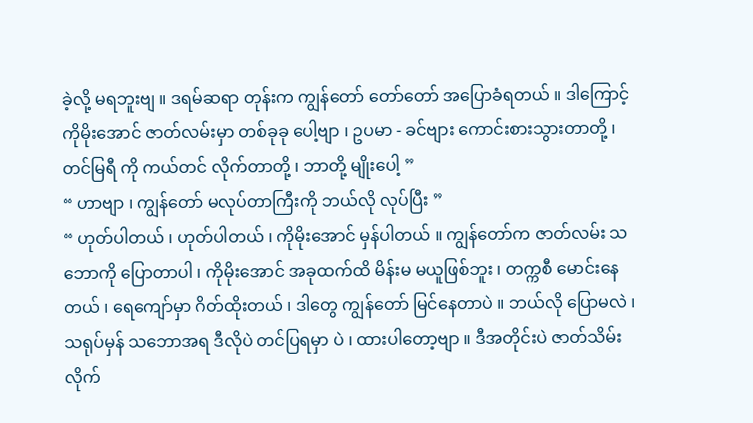ခဲ့လို့ မရဘူးဗျ ။ ဒရမ်ဆရာ တုန်းက ကျွန်တော် တော်တော် အပြောခံရတယ် ။ ဒါကြောင့် ကိုမိုးအောင် ဇာတ်လမ်းမှာ တစ်ခုခု ပေါ့ဗျာ ၊ ဥပမာ - ခင်ဗျား ကောင်းစားသွားတာတို့ ၊ တင်မြရီ ကို ကယ်တင် လိုက်တာတို့ ၊ ဘာတို့ မျိုးပေါ့ ”
“ ဟာဗျာ ၊ ကျွန်တော် မလုပ်တာကြီးကို ဘယ်လို လုပ်ပြီး ”
“ ဟုတ်ပါတယ် ၊ ဟုတ်ပါတယ် ၊ ကိုမိုးအောင် မှန်ပါတယ် ။ ကျွန်တော်က ဇာတ်လမ်း သဘောကို ပြောတာပါ ၊ ကိုမိုးအောင် အခုထက်ထိ မိန်းမ မယူဖြစ်ဘူး ၊ တက္ကစီ မောင်းနေတယ် ၊ ရေကျော်မှာ ဂိတ်ထိုးတယ် ၊ ဒါတွေ ကျွန်တော် မြင်နေတာပဲ ။ ဘယ်လို ပြောမလဲ ၊ သရုပ်မှန် သဘောအရ ဒီလိုပဲ တင်ပြရမှာ ပဲ ၊ ထားပါတော့ဗျာ ။ ဒီအတိုင်းပဲ ဇာတ်သိမ်း လိုက်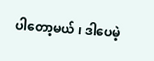ပါတော့မယ် ၊ ဒါပေမဲ့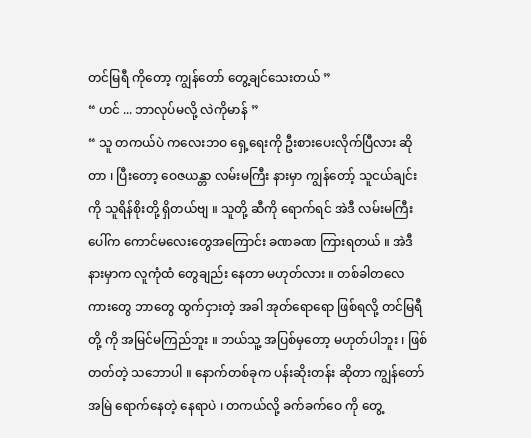တင်မြရီ ကိုတော့ ကျွန်တော် တွေ့ချင်သေးတယ် ”
“ ဟင် ... ဘာလုပ်မလို့ လဲကိုမာန် ”
“ သူ တကယ်ပဲ ကလေးဘဝ ရှေ့ရေးကို ဦးစားပေးလိုက်ပြီလား ဆိုတာ ၊ ပြီးတော့ ဝေဇယန္တာ လမ်းမကြီး နားမှာ ကျွန်တော့် သူငယ်ချင်းကို သူရိန်စိုးတို့ ရှိတယ်ဗျ ။ သူတို့ ဆီကို ရောက်ရင် အဲဒီ လမ်းမကြီးပေါ်က ကောင်မလေးတွေအကြောင်း ခဏခဏ ကြားရတယ် ။ အဲဒီနားမှာက လူကုံထံ တွေချည်း နေတာ မဟုတ်လား ။ တစ်ခါတလေ ကားတွေ ဘာတွေ ထွက်ငှားတဲ့ အခါ အုတ်ရောရော ဖြစ်ရလို့ တင်မြရီ တို့ ကို အမြင်မကြည်ဘူး ။ ဘယ်သူ့ အပြစ်မှတော့ မဟုတ်ပါဘူး ၊ ဖြစ်တတ်တဲ့ သဘောပါ ။ နောက်တစ်ခုက ပန်းဆိုးတန်း ဆိုတာ ကျွန်တော် အမြဲ ရောက်နေတဲ့ နေရာပဲ ၊ တကယ်လို့ ခက်ခက်ဝေ ကို တွေ့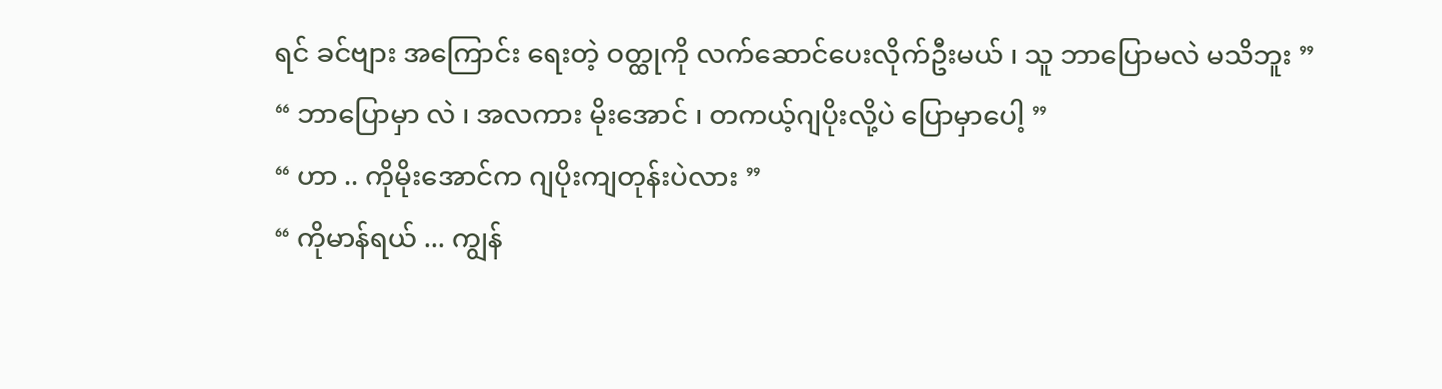ရင် ခင်ဗျား အကြောင်း ရေးတဲ့ ဝတ္ထုကို လက်ဆောင်ပေးလိုက်ဦးမယ် ၊ သူ ဘာပြောမလဲ မသိဘူး ”
“ ဘာပြောမှာ လဲ ၊ အလကား မိုးအောင် ၊ တကယ့်ဂျပိုးလို့ပဲ ပြောမှာပေါ့ ”
“ ဟာ .. ကိုမိုးအောင်က ဂျပိုးကျတုန်းပဲလား ”
“ ကိုမာန်ရယ် ... ကျွန်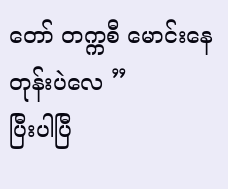တော် တက္ကစီ မောင်းနေတုန်းပဲလေ ”
ပြီးပါပြီ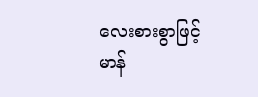လေးစားစွာဖြင့်
မာန်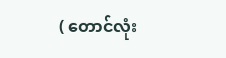( တောင်လုံး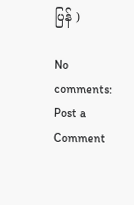ပြန် )

No comments:
Post a Comment